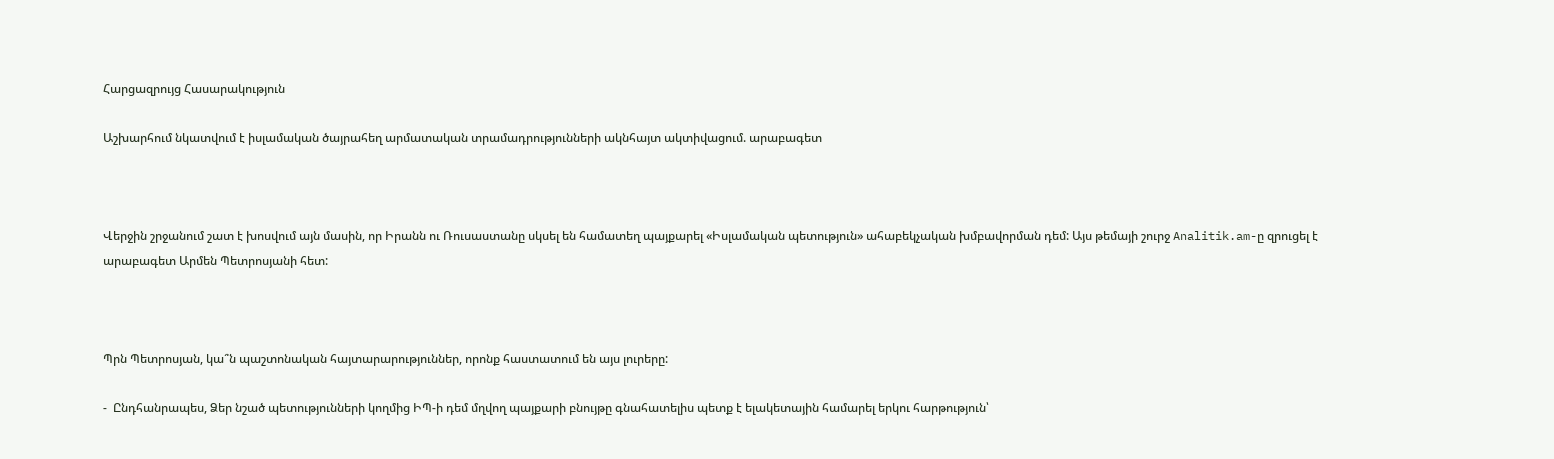Հարցազրույց Հասարակություն

Աշխարհում նկատվում է իսլամական ծայրահեղ արմատական տրամադրությունների ակնհայտ ակտիվացում. արաբագետ



Վերջին շրջանում շատ է խոսվում այն մասին, որ Իրանն ու Ռուսաստանը սկսել են համատեղ պայքարել «Իսլամական պետություն» ահաբեկչական խմբավորման դեմ: Այս թեմայի շուրջ Analitik.am-ը զրուցել է արաբագետ Արմեն Պետրոսյանի հետ:



Պրն Պետրոսյան, կա՞ն պաշտոնական հայտարարություններ, որոնք հաստատում են այս լուրերը:

-  Ընդհանրապես, Ձեր նշած պետությունների կողմից ԻՊ-ի դեմ մղվող պայքարի բնույթը գնահատելիս պետք է ելակետային համարել երկու հարթություն՝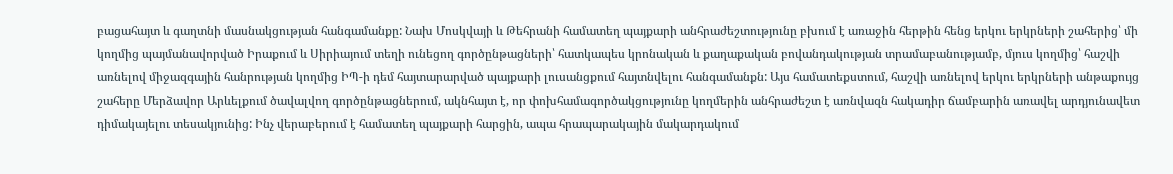բացահայտ և գաղտնի մասնակցության հանգամանքը: Նախ Մոսկվայի և Թեհրանի համատեղ պայքարի անհրաժեշտությունը բխում է առաջին հերթին հենց երկու երկրների շահերից՝ մի կողմից պայմանավորված Իրաքում և Սիրիայում տեղի ունեցող գործընթացների՝ հատկապես կրոնական և քաղաքական բովանդակության տրամաբանությամբ, մյուս կողմից՝ հաշվի առնելով միջազգային հանրության կողմից ԻՊ-ի դեմ հայտարարված պայքարի լուսանցքում հայտնվելու հանգամանքն: Այս համատեքստում, հաշվի առնելով երկու երկրների անթաքույց շահերը Մերձավոր Արևելքում ծավալվող գործընթացներում, ակնհայտ է, որ փոխհամագործակցությունը կողմերին անհրաժեշտ է առնվազն հակադիր ճամբարին առավել արդյունավետ դիմակայելու տեսակյունից: Ինչ վերաբերում է համատեղ պայքարի հարցին, ապա հրապարակային մակարդակում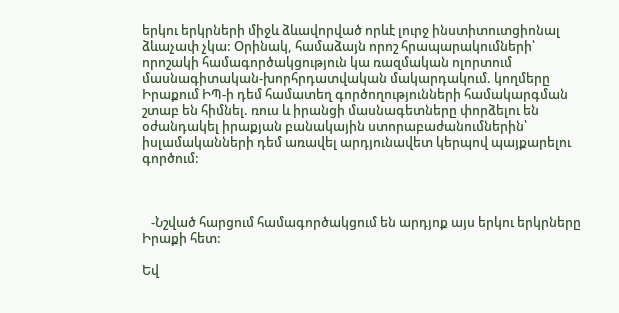երկու երկրների միջև ձևավորված որևէ լուրջ ինստիտուտցիոնալ ձևաչափ չկա: Օրինակ, համաձայն որոշ հրապարակումների՝ որոշակի համագործակցություն կա ռազմական ոլորտում մասնագիտական-խորհրդատվական մակարդակում. կողմերը Իրաքում ԻՊ-ի դեմ համատեղ գործողությունների համակարգման շտաբ են հիմնել. ռուս և իրանցի մասնագետները փորձելու են օժանդակել իրաքյան բանակային ստորաբաժանումներին՝ իսլամականների դեմ առավել արդյունավետ կերպով պայքարելու գործում:



   -Նշված հարցում համագործակցում են արդյոք այս երկու երկրները Իրաքի հետ:

Եվ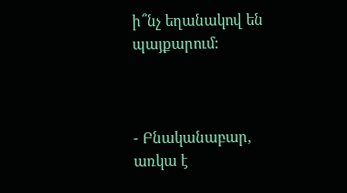ի՞նչ եղանակով են պայքարում:



- Բնականաբար, առկա է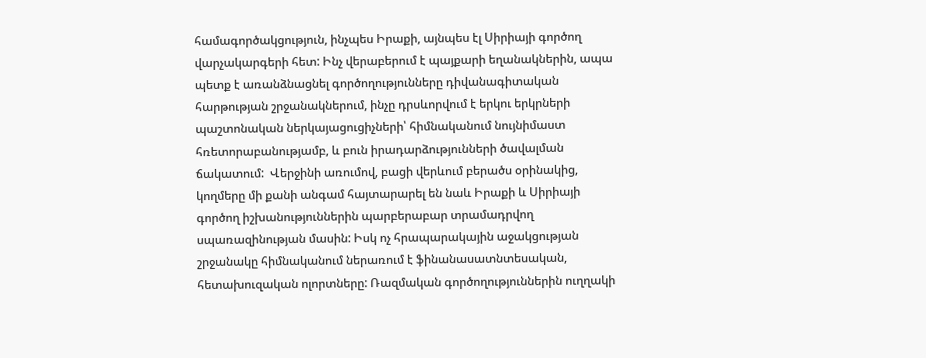համագործակցություն, ինչպես Իրաքի, այնպես էլ Սիրիայի գործող վարչակարգերի հետ: Ինչ վերաբերում է պայքարի եղանակներին, ապա պետք է առանձնացնել գործողությունները դիվանագիտական հարթության շրջանակներում, ինչը դրսևորվում է երկու երկրների պաշտոնական ներկայացուցիչների՝ հիմնականում նույնիմաստ հռետորաբանությամբ, և բուն իրադարձությունների ծավալման ճակատում:  Վերջինի առումով, բացի վերևում բերածս օրինակից, կողմերը մի քանի անգամ հայտարարել են նաև Իրաքի և Սիրիայի գործող իշխանություններին պարբերաբար տրամադրվող սպառազինության մասին: Իսկ ոչ հրապարակային աջակցության շրջանակը հիմնականում ներառում է ֆինանասատնտեսական, հետախուզական ոլորտները: Ռազմական գործողություններին ուղղակի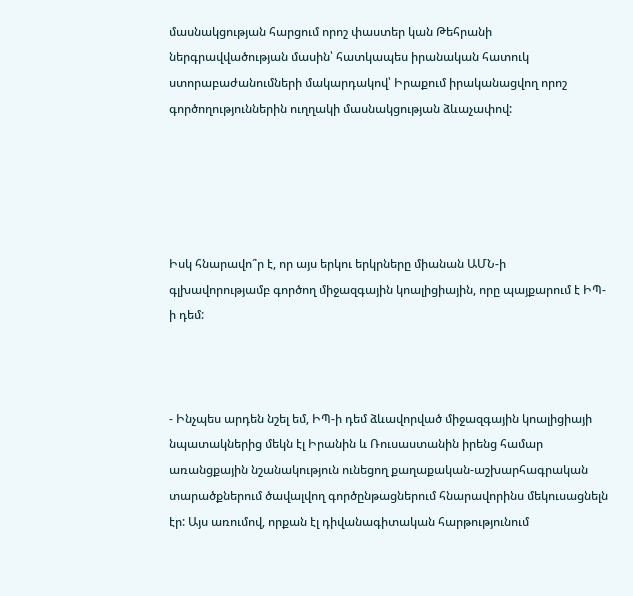մասնակցության հարցում որոշ փաստեր կան Թեհրանի ներգրավվածության մասին՝ հատկապես իրանական հատուկ ստորաբաժանումների մակարդակով՝ Իրաքում իրականացվող որոշ գործողություններին ուղղակի մասնակցության ձևաչափով:





Իսկ հնարավո՞ր է, որ այս երկու երկրները միանան ԱՄՆ-ի գլխավորությամբ գործող միջազգային կոալիցիային, որը պայքարում է ԻՊ-ի դեմ:



- Ինչպես արդեն նշել եմ, ԻՊ-ի դեմ ձևավորված միջազգային կոալիցիայի նպատակներից մեկն էլ Իրանին և Ռուսաստանին իրենց համար առանցքային նշանակություն ունեցող քաղաքական-աշխարհագրական տարածքներում ծավալվող գործընթացներում հնարավորինս մեկուսացնելն էր: Այս առումով, որքան էլ դիվանագիտական հարթությունում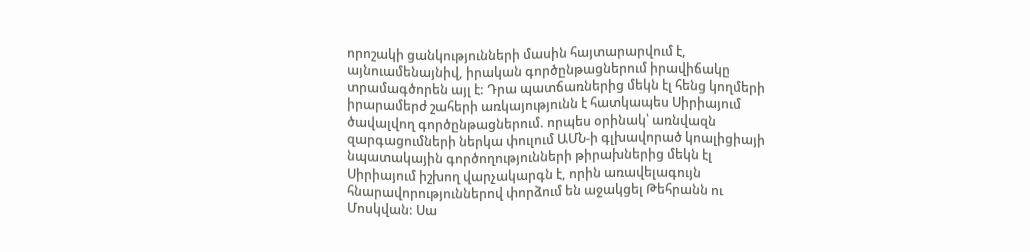որոշակի ցանկությունների մասին հայտարարվում է, այնուամենայնիվ, իրական գործընթացներում իրավիճակը տրամագծորեն այլ է: Դրա պատճառներից մեկն էլ հենց կողմերի իրարամերժ շահերի առկայությունն է հատկապես Սիրիայում ծավալվող գործընթացներում. որպես օրինակ՝ առնվազն զարգացումների ներկա փուլում ԱՄՆ-ի գլխավորած կոալիցիայի նպատակային գործողությունների թիրախներից մեկն էլ Սիրիայում իշխող վարչակարգն է, որին առավելագույն հնարավորություններով փորձում են աջակցել Թեհրանն ու Մոսկվան: Սա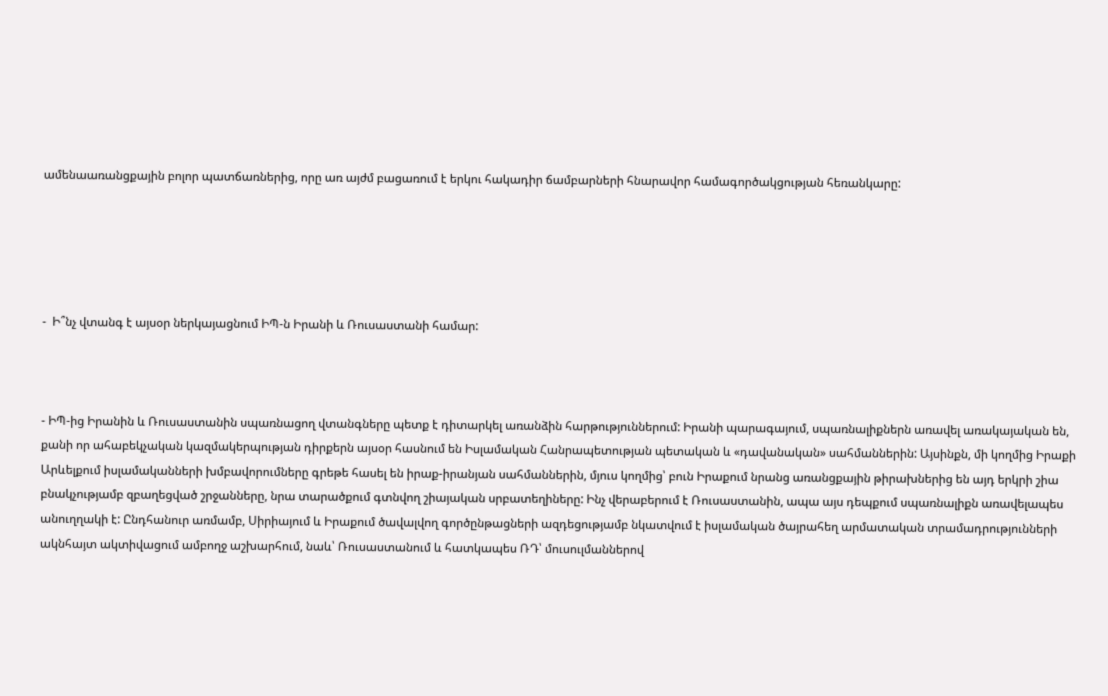ամենաառանցքային բոլոր պատճառներից, որը առ այժմ բացառում է երկու հակադիր ճամբարների հնարավոր համագործակցության հեռանկարը:





-  Ի՞նչ վտանգ է այսօր ներկայացնում ԻՊ-ն Իրանի և Ռուսաստանի համար:



- ԻՊ-ից Իրանին և Ռուսաստանին սպառնացող վտանգները պետք է դիտարկել առանձին հարթություններում: Իրանի պարագայում, սպառնալիքներն առավել առակայական են, քանի որ ահաբեկչական կազմակերպության դիրքերն այսօր հասնում են Իսլամական Հանրապետության պետական և «դավանական» սահմաններին: Այսինքն, մի կողմից Իրաքի Արևելքում իսլամականների խմբավորումները գրեթե հասել են իրաք-իրանյան սահմաններին, մյուս կողմից՝ բուն Իրաքում նրանց առանցքային թիրախներից են այդ երկրի շիա բնակչությամբ զբաղեցված շրջանները, նրա տարածքում գտնվող շիայական սրբատեղիները: Ինչ վերաբերում է Ռուսաստանին, ապա այս դեպքում սպառնալիքն առավելապես անուղղակի է: Ընդհանուր առմամբ, Սիրիայում և Իրաքում ծավալվող գործընթացների ազդեցությամբ նկատվում է իսլամական ծայրահեղ արմատական տրամադրությունների ակնհայտ ակտիվացում ամբողջ աշխարհում, նաև՝ Ռուսաստանում և հատկապես ՌԴ՝ մուսուլմաններով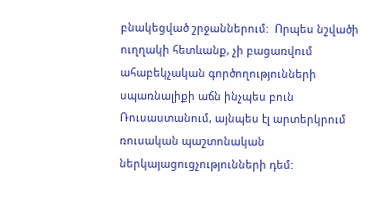բնակեցված շրջաններում:  Որպես նշվածի ուղղակի հետևանք, չի բացառվում ահաբեկչական գործողությունների սպառնալիքի աճն ինչպես բուն Ռուսաստանում, այնպես էլ արտերկրում ռուսական պաշտոնական ներկայացուցչությունների դեմ: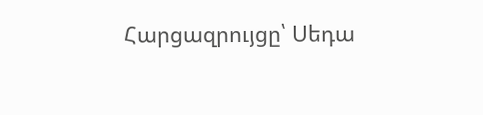Հարցազրույցը՝ Սեդա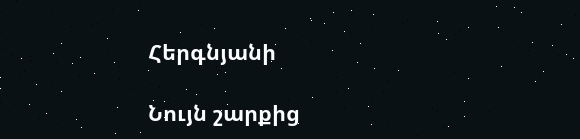Հերգնյանի

Նույն շարքից